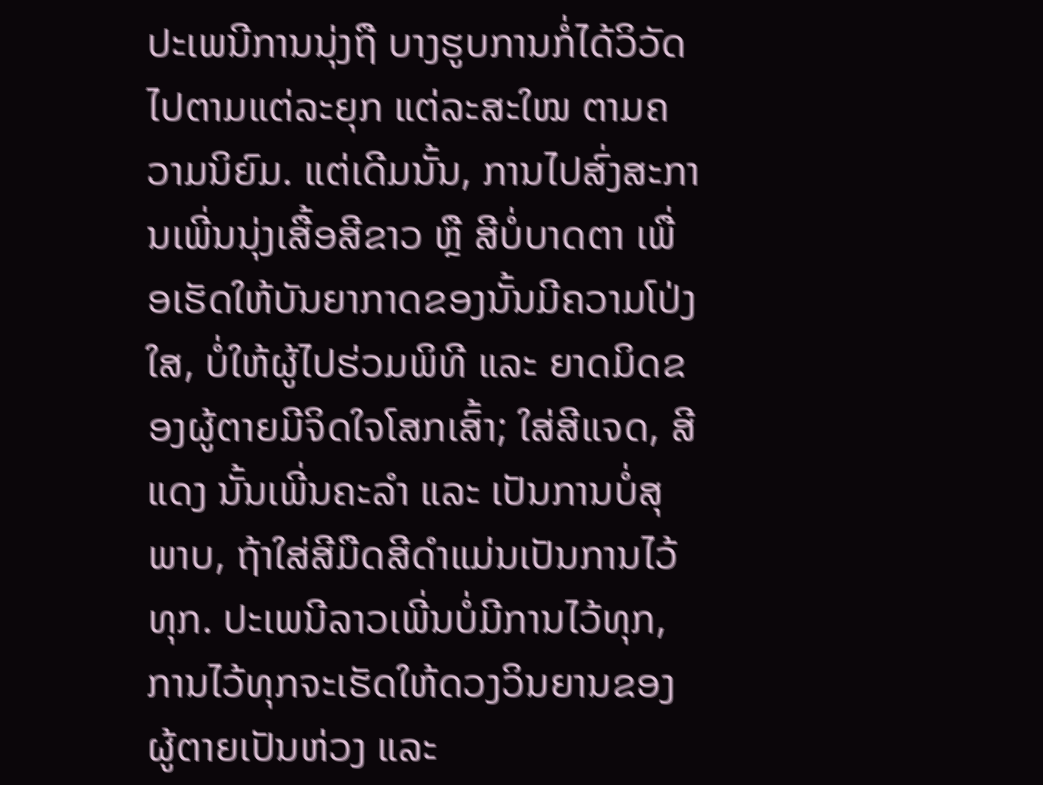ປະເພນີການນຸ່ງຖື ບາງຮູບການກໍ່ໄດ້ວິວັດໄປຕາມແຕ່ລະຍຸກ ແຕ່ລະສະໃໝ ຕາມຄວາມນິຍົມ. ແຕ່ເດີມນັ້ນ, ການໄປສົ່ງສະການເພີ່ນນຸ່ງເສື້ອສີຂາວ ຫຼື ສີບໍ່ບາດຕາ ເພື່ອເຮັດໃຫ້ບັນຍາກາດຂອງນັ້ນມີຄວາມໂປ່ງໃສ, ບໍ່ໃຫ້ຜູ້ໄປຮ່ວມພິທີ ແລະ ຍາດມິດຂອງຜູ້ຕາຍມີຈິດໃຈໂສກເສົ້າ; ໃສ່ສີແຈດ, ສີແດງ ນັ້ນເພີ່ນຄະລຳ ແລະ ເປັນການບໍ່ສຸພາບ, ຖ້າໃສ່ສີມືດສີດໍາແມ່ນເປັນການໄວ້ທຸກ. ປະເພນີລາວເພີ່ນບໍ່ມີການໄວ້ທຸກ, ການໄວ້ທຸກຈະເຮັດໃຫ້ດວງວິນຍານຂອງຜູ້ຕາຍເປັນຫ່ວງ ແລະ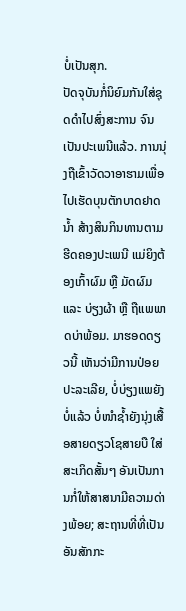ບໍ່ເປັນສຸກ.
ປັດຈຸບັນກໍ່ນິຍົມກັນໃສ່ຊຸດດຳໄປສົ່ງສະການ ຈົນເປັນປະເພນີແລ້ວ. ການນຸ່ງຖືເຂົ້າວັດວາອາຮາມເພື່ອໄປເຮັດບຸນຕັກບາດຢາດນໍ້າ ສ້າງສິນກິນທານຕາມຮີດຄອງປະເພນີ ແມ່ຍິງຕ້ອງເກົ້າຜົມ ຫຼື ມັດຜົມ ແລະ ບ່ຽງຜ້າ ຫຼື ຖືແພພາດບ່າພ້ອມ. ມາຮອດດຽວນີ້ ເຫັນວ່າມີການປ່ອຍປະລະເລີຍ, ບໍ່ບ່ຽງແພຍັງບໍ່ແລ້ວ ບໍ່ໜໍາຊ້ຳຍັງນຸ່ງເສື້ອສາຍດຽວໂຊສາຍບື ໃສ່ສະເກິດສັ້ນໆ ອັນເປັນການກໍ່ໃຫ້ສາສນາມີຄວາມດ່າງພ້ອຍ; ສະຖານທີ່ທີ່ເປັນອັນສັກກະ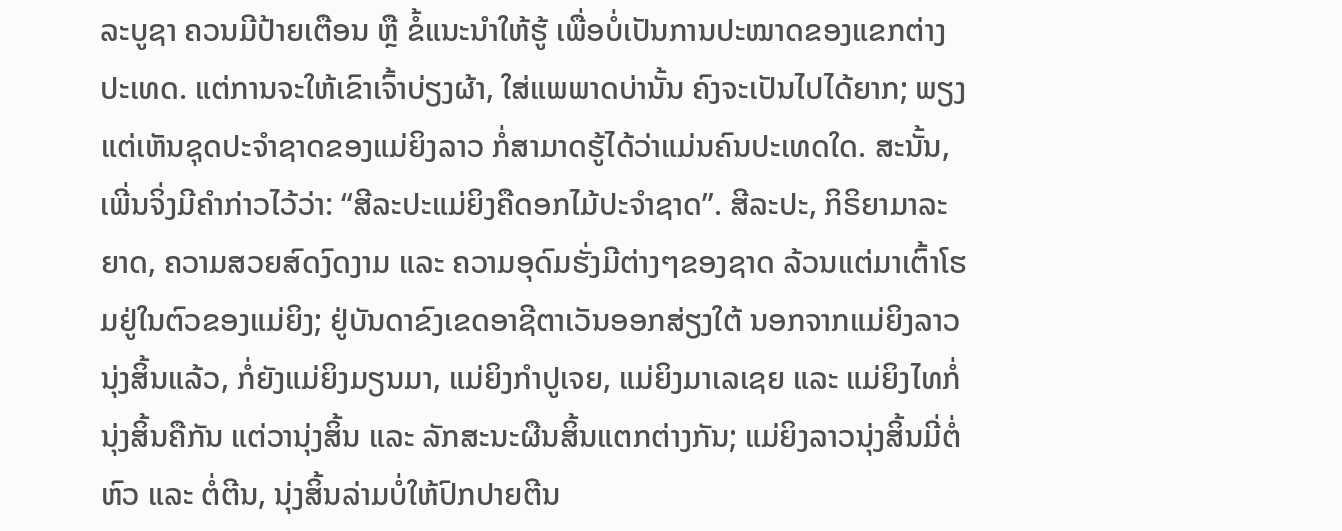ລະບູຊາ ຄວນມີປ້າຍເຕືອນ ຫຼື ຂໍ້ແນະນຳໃຫ້ຮູ້ ເພື່ອບໍ່ເປັນການປະໝາດຂອງແຂກຕ່າງປະເທດ. ແຕ່ການຈະໃຫ້ເຂົາເຈົ້າບ່ຽງຜ້າ, ໃສ່ແພພາດບ່ານັ້ນ ຄົງຈະເປັນໄປໄດ້ຍາກ; ພຽງແຕ່ເຫັນຊຸດປະຈຳຊາດຂອງແມ່ຍິງລາວ ກໍ່ສາມາດຮູ້ໄດ້ວ່າແມ່ນຄົນປະເທດໃດ. ສະນັ້ນ, ເພີ່ນຈິ່ງມີຄຳກ່າວໄວ້ວ່າ: “ສີລະປະແມ່ຍິງຄືດອກໄມ້ປະຈຳຊາດ”. ສີລະປະ, ກິຣິຍາມາລະຍາດ, ຄວາມສວຍສົດງົດງາມ ແລະ ຄວາມອຸດົມຮັ່ງມີຕ່າງໆຂອງຊາດ ລ້ວນແຕ່ມາເຕົ້າໂຮມຢູ່ໃນຕົວຂອງແມ່ຍິງ; ຢູ່ບັນດາຂົງເຂດອາຊີຕາເວັນອອກສ່ຽງໃຕ້ ນອກຈາກແມ່ຍິງລາວນຸ່ງສິ້ນແລ້ວ, ກໍ່ຍັງແມ່ຍິງມຽນມາ, ແມ່ຍິງກຳປູເຈຍ, ແມ່ຍິງມາເລເຊຍ ແລະ ແມ່ຍິງໄທກໍ່ນຸ່ງສິ້ນຄືກັນ ແຕ່ວານຸ່ງສິ້ນ ແລະ ລັກສະນະຜືນສິ້ນແຕກຕ່າງກັນ; ແມ່ຍິງລາວນຸ່ງສິ້ນມີ່ຕໍ່ຫົວ ແລະ ຕໍ່ຕີນ, ນຸ່ງສິ້ນລ່າມບໍ່ໃຫ້ປົກປາຍຕີນ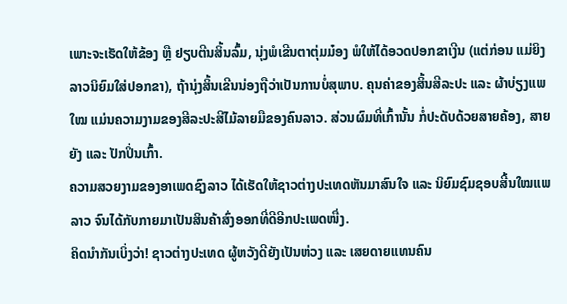ເພາະຈະເຮັດໃຫ້ຂ້ອງ ຫຼື ຢຽບຕີນສິ້ນລົ້ມ, ນຸ່ງພໍເຂີນຕາຕຸ່ມມ໋ອງ ພໍໃຫ້ໄດ້ອວດປອກຂາເງີນ (ແຕ່ກ່ອນ ແມ່ຍິງລາວນິຍົມໃສ່ປອກຂາ), ຖ້ານຸ່ງສິ້ນເຂີນນ່ອງຖືວ່າເປັນການບໍ່ສຸພາບ. ຄຸນຄ່າຂອງສິ້ນສີລະປະ ແລະ ຜ້າບ່ຽງແພໃໝ ແມ່ນຄວາມງາມຂອງສີລະປະສີໄມ້ລາຍມືຂອງຄົນລາວ. ສ່ວນຜົມທີ່ເກົ້ານັ້ນ ກໍ່ປະດັບດ້ວຍສາຍຄ້ອງ, ສາຍຍັງ ແລະ ປັກປິ່ນເກົ້າ.
ຄວາມສວຍງາມຂອງອາເພດຊົງລາວ ໄດ້ເຮັດໃຫ້ຊາວຕ່າງປະເທດຫັນມາສົນໃຈ ແລະ ນິຍົມຊົມຊອບສີ້ນໃໝແພລາວ ຈົນໄດ້ກັບກາຍມາເປັນສິນຄ້າສົ່ງອອກທີ່ດີອີກປະເພດໜື່ງ.
ຄິດນຳກັນເບິ່ງວ່າ! ຊາວຕ່າງປະເທດ ຜູ້ຫວັງດີຍັງເປັນຫ່ວງ ແລະ ເສຍດາຍແທນຄົນ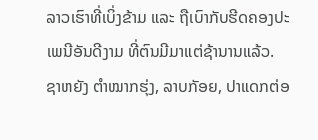ລາວເຮົາທີ່ເບິ່ງຂ້າມ ແລະ ຖືເບົາກັບຮີດຄອງປະເພນີອັນດີງາມ ທີ່ຕົນມີມາແຕ່ຊ້ານານແລ້ວ. ຊາຫຍັງ ຕຳໝາກຮຸ່ງ, ລາບກັອຍ, ປາແດກຕ່ອ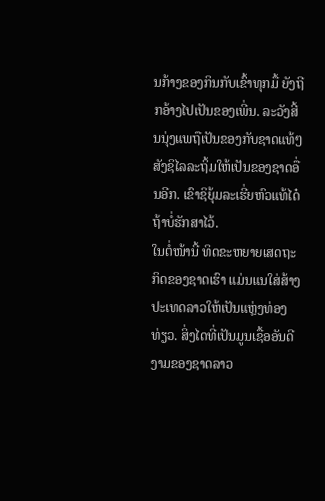ນກ້າງຂອງກິນກັບເຂົ້າທຸກມື້ ຍັງຖີກອ້າງໄປເປັນຂອງເພີ່ນ. ລະວັງສີ້ນນຸ່ງແພຖືເປັນຂອງກັບຊາດແທ້ໆ ສັງຊິໄລລະຖິ້ມໃຫ້ເປັນຂອງຊາດອື່ນອີກ. ເຂົາຊິຍຸ້ມລະເຮີ່ຍຫົວແທ້ໄດ໋ ຖ້າບໍ່ຮັກສາໄວ້.
ໃນຕໍ່ໜ້ານີ້ ທິດຂະຫຍາຍເສດຖະກິດຂອງຊາດເຮົາ ແມ່ນແນໃສ່ສ້າງປະເທດລາວໃຫ້ເປັນແຫຼ່ງທ່ອງທ່ຽວ. ສິ່ງໄດທີ່ເປັນມູນເຊື້ອອັນດີງາມຂອງຊາດລາວ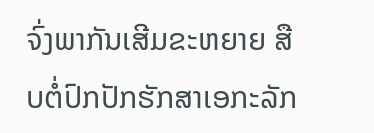ຈົ່ງພາກັນເສີມຂະຫຍາຍ ສືບຕໍ່ປົກປັກຮັກສາເອກະລັກ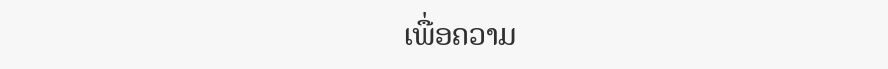ເພື່ອຄວາມ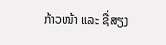ກ້າວໜ້າ ແລະ ຊື່ສຽງ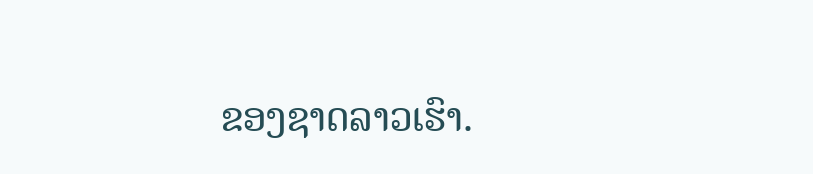ຂອງຊາດລາວເຮົາ.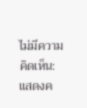ไม่มีความคิดเห็น:
แสดงค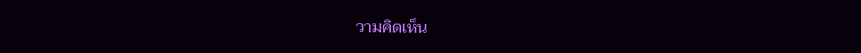วามคิดเห็น